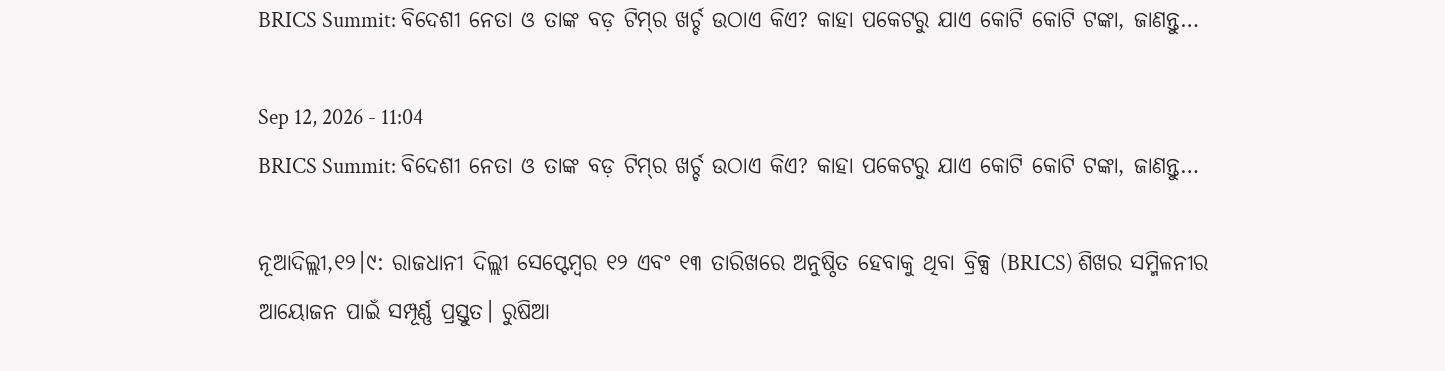BRICS Summit: ବିଦେଶୀ ନେତା ଓ ତାଙ୍କ ବଡ଼ ଟିମ୍‌ର ଖର୍ଚ୍ଚ ଉଠାଏ କିଏ? କାହା ପକେଟରୁ ଯାଏ କୋଟି କୋଟି ଟଙ୍କା, ଜାଣନ୍ତୁ…

Sep 12, 2026 - 11:04
BRICS Summit: ବିଦେଶୀ ନେତା ଓ ତାଙ୍କ ବଡ଼ ଟିମ୍‌ର ଖର୍ଚ୍ଚ ଉଠାଏ କିଏ? କାହା ପକେଟରୁ ଯାଏ କୋଟି କୋଟି ଟଙ୍କା, ଜାଣନ୍ତୁ…

ନୂଆଦିଲ୍ଲୀ,୧୨।୯: ରାଜଧାନୀ ଦିଲ୍ଲୀ ସେପ୍ଟେମ୍ୱର ୧୨ ଏବଂ ୧୩ ତାରିଖରେ ଅନୁଷ୍ଠିତ ହେବାକୁ ଥିବା ବ୍ରିକ୍ସ (BRICS) ଶିଖର ସମ୍ମିଳନୀର ଆୟୋଜନ ପାଇଁ ସମ୍ପୂର୍ଣ୍ଣ ପ୍ରସ୍ତୁତ। ରୁଷିଆ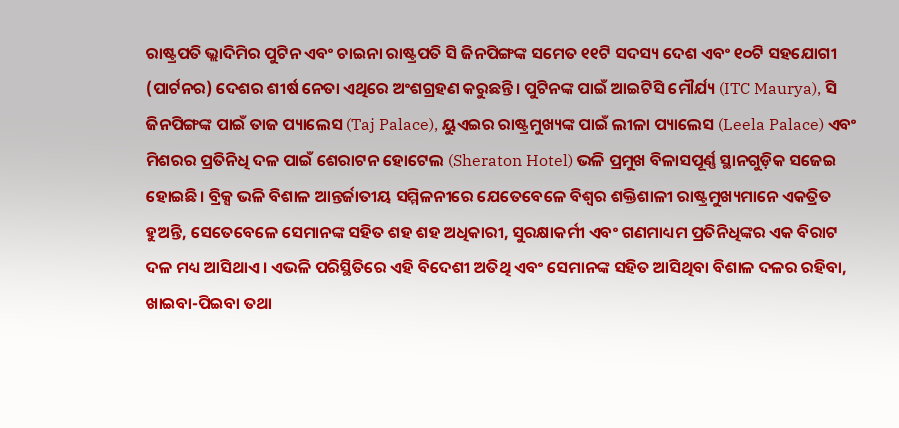ରାଷ୍ଟ୍ରପତି ଭ୍ଲାଦିମିର ପୁଟିନ ଏବଂ ଚାଇନା ରାଷ୍ଟ୍ରପତି ସି ଜିନପିଙ୍ଗଙ୍କ ସମେତ ୧୧ଟି ସଦସ୍ୟ ଦେଶ ଏବଂ ୧୦ଟି ସହଯୋଗୀ (ପାର୍ଟନର) ଦେଶର ଶୀର୍ଷ ନେତା ଏଥିରେ ଅଂଶଗ୍ରହଣ କରୁଛନ୍ତି। ପୁଟିନଙ୍କ ପାଇଁ ଆଇଟିସି ମୌର୍ଯ୍ୟ (ITC Maurya), ସି ଜିନପିଙ୍ଗଙ୍କ ପାଇଁ ତାଜ ପ୍ୟାଲେସ (Taj Palace), ୟୁଏଇର ରାଷ୍ଟ୍ରମୁଖ୍ୟଙ୍କ ପାଇଁ ଲୀଳା ପ୍ୟାଲେସ (Leela Palace) ଏବଂ ମିଶରର ପ୍ରତିନିଧି ଦଳ ପାଇଁ ଶେରାଟନ ହୋଟେଲ (Sheraton Hotel) ଭଳି ପ୍ରମୁଖ ବିଳାସପୂର୍ଣ୍ଣ ସ୍ଥାନଗୁଡ଼ିକ ସଜେଇ ହୋଇଛି। ବ୍ରିକ୍ସ ଭଳି ବିଶାଳ ଆନ୍ତର୍ଜାତୀୟ ସମ୍ମିଳନୀରେ ଯେତେବେଳେ ବିଶ୍ୱର ଶକ୍ତିଶାଳୀ ରାଷ୍ଟ୍ରମୁଖ୍ୟମାନେ ଏକତ୍ରିତ ହୁଅନ୍ତି, ସେତେବେଳେ ସେମାନଙ୍କ ସହିତ ଶହ ଶହ ଅଧିକାରୀ, ସୁରକ୍ଷାକର୍ମୀ ଏବଂ ଗଣମାଧ୍ୟମ ପ୍ରତିନିଧିଙ୍କର ଏକ ବିରାଟ ଦଳ ମଧ୍ୟ ଆସିଥାଏ। ଏଭଳି ପରିସ୍ଥିତିରେ ଏହି ବିଦେଶୀ ଅତିଥି ଏବଂ ସେମାନଙ୍କ ସହିତ ଆସିଥିବା ବିଶାଳ ଦଳର ରହିବା, ଖାଇବା-ପିଇବା ତଥା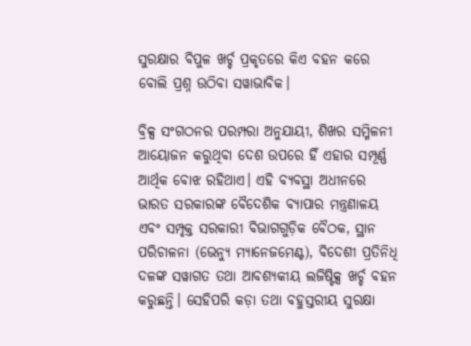ସୁରକ୍ଷାର ବିପୁଳ ଖର୍ଚ୍ଚ ପ୍ରକୃତରେ କିଏ ବହନ କରେ ବୋଲି ପ୍ରଶ୍ନ ଉଠିବା ସୱାଭାବିକ।

ବ୍ରିକ୍ସ ସଂଗଠନର ପରମ୍ପରା ଅନୁଯାୟୀ, ଶିଖର ସମ୍ମିଳନୀ ଆୟୋଜନ କରୁଥିବା ଦେଶ ଉପରେ ହିଁ ଏହାର ସମ୍ପୂର୍ଣ୍ଣ ଆର୍ଥିକ ବୋଝ ରହିଥାଏ। ଏହି ବ୍ୟବସ୍ଥା ଅଧୀନରେ ଭାରତ ସରକାରଙ୍କ ବୈଦେଶିକ ବ୍ୟାପାର ମନ୍ତ୍ରଣାଳୟ ଏବଂ ସମ୍ପୃକ୍ତ ସରକାରୀ ବିଭାଗଗୁଡ଼ିକ ବୈଠକ, ସ୍ଥାନ ପରିଚାଳନା (ଭେନ୍ୟୁ ମ୍ୟାନେଜମେଣ୍ଟ), ବିଦେଶୀ ପ୍ରତିନିଧି ଦଳଙ୍କ ସୱାଗତ ତଥା ଆବଶ୍ୟକୀୟ ଲଜିଷ୍ଟିକ୍ସ ଖର୍ଚ୍ଚ ବହନ କରୁଛନ୍ତି। ସେହିପରି କଡ଼ା ତଥା ବହୁସ୍ତରୀୟ ସୁରକ୍ଷା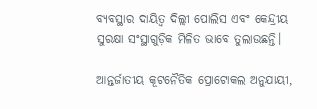ବ୍ୟବସ୍ଥାର ଦାୟିତ୍ୱ ଦିଲ୍ଲୀ ପୋଲିସ ଏବଂ କେନ୍ଦ୍ରୀୟ ସୁରକ୍ଷା ସଂସ୍ଥାଗୁଡ଼ିକ ମିଳିତ ଭାବେ ତୁଲାଉଛନ୍ତି।

ଆନ୍ତର୍ଜାତୀୟ କୂଟନୈତିକ ପ୍ରୋଟୋକଲ ଅନୁଯାୟୀ,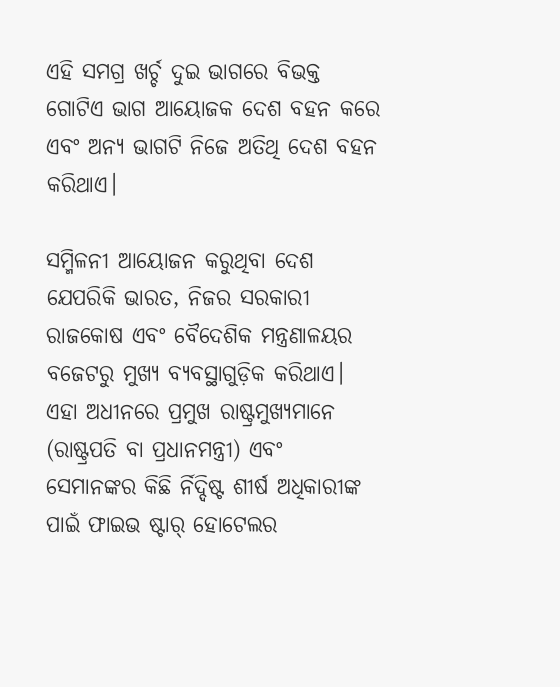ଏହି ସମଗ୍ର ଖର୍ଚ୍ଚ ଦୁଇ ଭାଗରେ ବିଭକ୍ତ ଗୋଟିଏ ଭାଗ ଆୟୋଜକ ଦେଶ ବହନ କରେ ଏବଂ ଅନ୍ୟ ଭାଗଟି ନିଜେ ଅତିଥି ଦେଶ ବହନ କରିଥାଏ।

ସମ୍ମିଳନୀ ଆୟୋଜନ କରୁଥିବା ଦେଶ ଯେପରିକି ଭାରତ, ନିଜର ସରକାରୀ ରାଜକୋଷ ଏବଂ ବୈଦେଶିକ ମନ୍ତ୍ରଣାଳୟର ବଜେଟରୁ ମୁଖ୍ୟ ବ୍ୟବସ୍ଥାଗୁଡ଼ିକ କରିଥାଏ। ଏହା ଅଧୀନରେ ପ୍ରମୁଖ ରାଷ୍ଟ୍ରମୁଖ୍ୟମାନେ (ରାଷ୍ଟ୍ରପତି ବା ପ୍ରଧାନମନ୍ତ୍ରୀ) ଏବଂ ସେମାନଙ୍କର କିଛି ର୍ନିଦ୍ଦିଷ୍ଟ ଶୀର୍ଷ ଅଧିକାରୀଙ୍କ ପାଇଁ ଫାଇଭ ଷ୍ଟାର୍‌ ହୋଟେଲର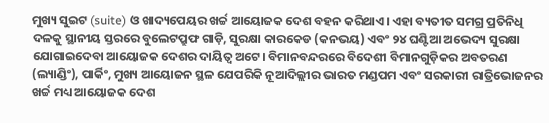ମୁଖ୍ୟ ସୁଇଟ (suite) ଓ ଖାଦ୍ୟପେୟର ଖର୍ଚ୍ଚ ଆୟୋଜକ ଦେଶ ବହନ କରିଥାଏ। ଏହା ବ୍ୟତୀତ ସମଗ୍ର ପ୍ରତିନିଧି ଦଳକୁ ସ୍ଥାନୀୟ ସ୍ତରରେ ବୁଲେଟପ୍ରୁଫ ଗାଡ଼ି, ସୁରକ୍ଷା କାରକେଡ (କନଭୟ) ଏବଂ ୨୪ ଘଣ୍ଟିଆ ଅଭେଦ୍ୟ ସୁରକ୍ଷା ଯୋଗାଇଦେବା ଆୟୋଜକ ଦେଶର ଦାୟିତ୍ୱ ଅଟେ। ବିମାନବନ୍ଦରରେ ବିଦେଶୀ ବିମାନଗୁଡ଼ିକର ଅବତରଣ (ଲ୍ୟାଣ୍ଡିଂ), ପାର୍କିଂ, ମୁଖ୍ୟ ଆୟୋଜନ ସ୍ଥଳ ଯେପରିକି ନୂଆଦିଲ୍ଲୀର ଭାରତ ମଣ୍ଡପମ ଏବଂ ସରକାରୀ ରାତ୍ରିଭୋଜନର ଖର୍ଚ୍ଚ ମଧ୍ୟ ଆୟୋଜକ ଦେଶ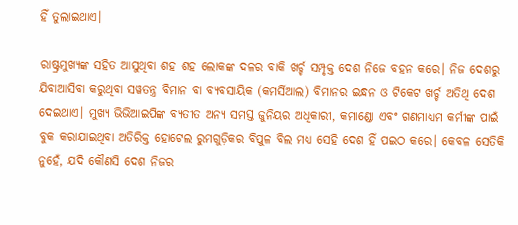ହିଁ ତୁଲାଇଥାଏ।

ରାଷ୍ଟ୍ରମୁଖ୍ୟଙ୍କ ସହିତ ଆସୁଥିବା ଶହ ଶହ ଲୋକଙ୍କ ଦଳର ବାକି ଖର୍ଚ୍ଚ ସମ୍ପୃକ୍ତ ଦେଶ ନିଜେ ବହନ କରେ। ନିଜ ଦେଶରୁ ଯିବାଆସିବା କରୁଥିବା ସୱତନ୍ତ୍ର ବିମାନ ବା ବ୍ୟବସାୟିକ (କମର୍ସିଆଲ) ବିମାନର ଇନ୍ଧନ ଓ ଟିକେଟ ଖର୍ଚ୍ଚ ଅତିଥି ଦେଶ ଦେଇଥାଏ। ମୁଖ୍ୟ ଭିଭିଆଇପିଙ୍କ ବ୍ୟତୀତ ଅନ୍ୟ ସମସ୍ତ ଜୁନିୟର ଅଧିକାରୀ, କମାଣ୍ଡୋ ଏବଂ ଗଣମାଧ୍ୟମ କର୍ମୀଙ୍କ ପାଇଁ ବୁକ କରାଯାଇଥିବା ଅତିରିକ୍ତ ହୋଟେଲ ରୁମଗୁଡ଼ିକର ବିପୁଳ ବିଲ ମଧ୍ୟ ସେହି ଦେଶ ହିଁ ପଇଠ କରେ। କେବଳ ସେତିକି ନୁହେଁ, ଯଦି କୌଣସି ଦେଶ ନିଜର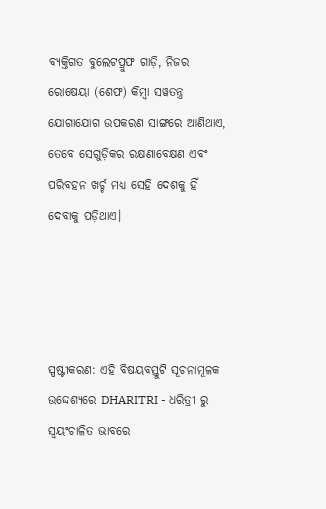ବ୍ୟକ୍ତିଗତ ବୁଲେଟପ୍ରୁଫ ଗାଡ଼ି, ନିଜର ରୋଷେୟା (ଶେଫ) କିମ୍ୱା ସୱତନ୍ତ୍ର ଯୋଗାଯୋଗ ଉପକରଣ ସାଙ୍ଗରେ ଆଣିଥାଏ, ତେବେ ସେଗୁଡ଼ିକର ରକ୍ଷଣାବେକ୍ଷଣ ଏବଂ ପରିବହନ ଖର୍ଚ୍ଚ ମଧ୍ୟ ସେହି ଦେଶକୁ ହିଁ ଦେବାକୁ ପଡ଼ିଥାଏ।




ସ୍ପଷ୍ଟୀକରଣ: ଏହି ବିଷୟବସ୍ତୁଟି ସୂଚନାମୂଳକ ଉଦ୍ଦେଶ୍ୟରେ DHARITRI - ଧରିତ୍ରୀ ରୁ ସ୍ୱୟଂଚାଳିତ ଭାବରେ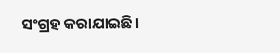ସଂଗ୍ରହ କରାଯାଇଛି।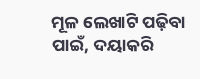ମୂଳ ଲେଖାଟି ପଢ଼ିବା ପାଇଁ, ଦୟାକରି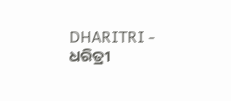DHARITRI - ଧରିତ୍ରୀ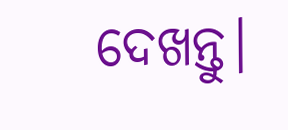ଦେଖନ୍ତୁ।